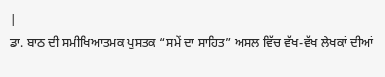|
ਡਾ. ਬਾਠ ਦੀ ਸਮੀਖਿਆਤਮਕ ਪੁਸਤਕ “ਸਮੇਂ ਦਾ ਸਾਹਿਤ” ਅਸਲ ਵਿੱਚ ਵੱਖ-ਵੱਖ ਲੇਖਕਾਂ ਦੀਆਂ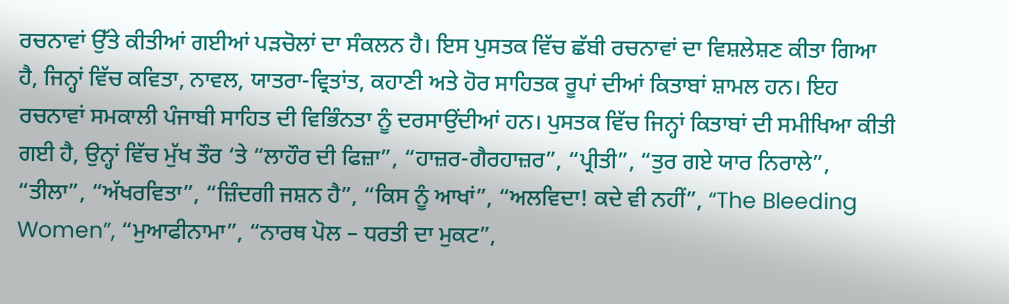ਰਚਨਾਵਾਂ ਉੱਤੇ ਕੀਤੀਆਂ ਗਈਆਂ ਪੜਚੋਲਾਂ ਦਾ ਸੰਕਲਨ ਹੈ। ਇਸ ਪੁਸਤਕ ਵਿੱਚ ਛੱਬੀ ਰਚਨਾਵਾਂ ਦਾ ਵਿਸ਼ਲੇਸ਼ਣ ਕੀਤਾ ਗਿਆ ਹੈ, ਜਿਨ੍ਹਾਂ ਵਿੱਚ ਕਵਿਤਾ, ਨਾਵਲ, ਯਾਤਰਾ-ਵ੍ਰਿਤਾਂਤ, ਕਹਾਣੀ ਅਤੇ ਹੋਰ ਸਾਹਿਤਕ ਰੂਪਾਂ ਦੀਆਂ ਕਿਤਾਬਾਂ ਸ਼ਾਮਲ ਹਨ। ਇਹ ਰਚਨਾਵਾਂ ਸਮਕਾਲੀ ਪੰਜਾਬੀ ਸਾਹਿਤ ਦੀ ਵਿਭਿੰਨਤਾ ਨੂੰ ਦਰਸਾਉਂਦੀਆਂ ਹਨ। ਪੁਸਤਕ ਵਿੱਚ ਜਿਨ੍ਹਾਂ ਕਿਤਾਬਾਂ ਦੀ ਸਮੀਖਿਆ ਕੀਤੀ ਗਈ ਹੈ, ਉਨ੍ਹਾਂ ਵਿੱਚ ਮੁੱਖ ਤੌਰ ‘ਤੇ “ਲਾਹੌਰ ਦੀ ਫਿਜ਼ਾ”, “ਹਾਜ਼ਰ-ਗੈਰਹਾਜ਼ਰ”, “ਪ੍ਰੀਤੀ”, “ਤੁਰ ਗਏ ਯਾਰ ਨਿਰਾਲੇ”, “ਤੀਲਾ”, “ਅੱਖਰਵਿਤਾ”, “ਜ਼ਿੰਦਗੀ ਜਸ਼ਨ ਹੈ”, “ਕਿਸ ਨੂੰ ਆਖਾਂ”, “ਅਲਵਿਦਾ! ਕਦੇ ਵੀ ਨਹੀਂ”, “The Bleeding Women”, “ਮੁਆਫੀਨਾਮਾ”, “ਨਾਰਥ ਪੋਲ – ਧਰਤੀ ਦਾ ਮੁਕਟ”,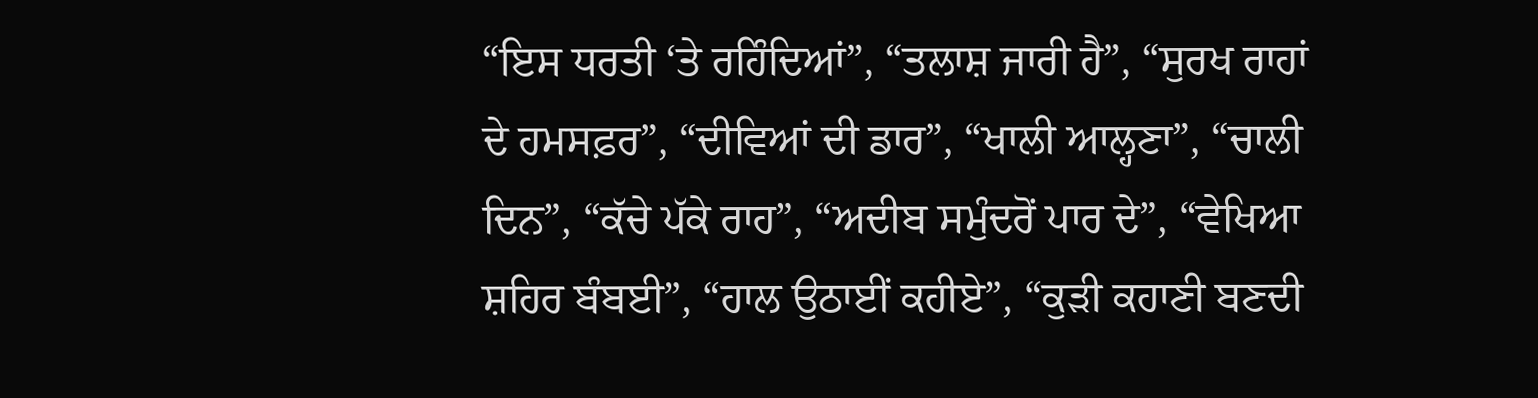“ਇਸ ਧਰਤੀ ‘ਤੇ ਰਹਿੰਦਿਆਂ”, “ਤਲਾਸ਼ ਜਾਰੀ ਹੈ”, “ਸੁਰਖ ਰਾਹਾਂ ਦੇ ਹਮਸਫ਼ਰ”, “ਦੀਵਿਆਂ ਦੀ ਡਾਰ”, “ਖਾਲੀ ਆਲ੍ਹਣਾ”, “ਚਾਲੀ ਦਿਨ”, “ਕੱਚੇ ਪੱਕੇ ਰਾਹ”, “ਅਦੀਬ ਸਮੁੰਦਰੋਂ ਪਾਰ ਦੇ”, “ਵੇਖਿਆ ਸ਼ਹਿਰ ਬੰਬਈ”, “ਹਾਲ ਉਠਾਈਂ ਕਹੀਏ”, “ਕੁੜੀ ਕਹਾਣੀ ਬਣਦੀ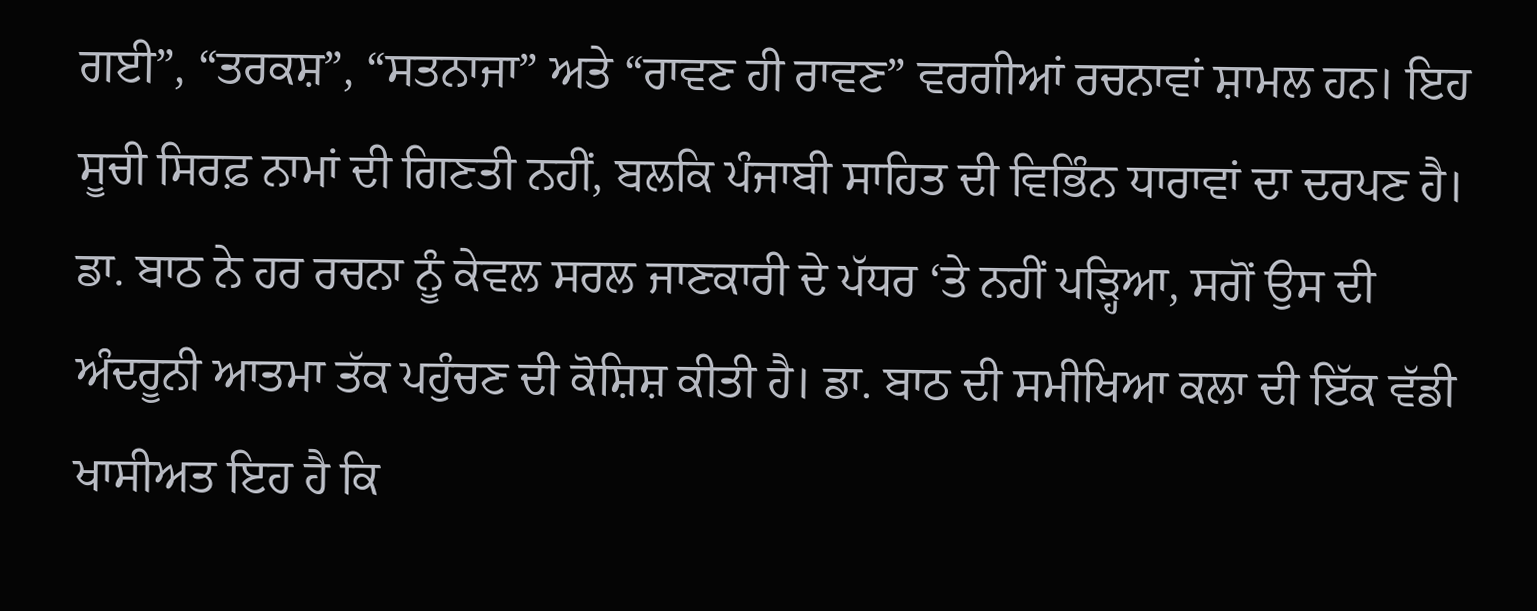ਗਈ”, “ਤਰਕਸ਼”, “ਸਤਨਾਜਾ” ਅਤੇ “ਰਾਵਣ ਹੀ ਰਾਵਣ” ਵਰਗੀਆਂ ਰਚਨਾਵਾਂ ਸ਼ਾਮਲ ਹਨ। ਇਹ ਸੂਚੀ ਸਿਰਫ਼ ਨਾਮਾਂ ਦੀ ਗਿਣਤੀ ਨਹੀਂ, ਬਲਕਿ ਪੰਜਾਬੀ ਸਾਹਿਤ ਦੀ ਵਿਭਿੰਨ ਧਾਰਾਵਾਂ ਦਾ ਦਰਪਣ ਹੈ। ਡਾ. ਬਾਠ ਨੇ ਹਰ ਰਚਨਾ ਨੂੰ ਕੇਵਲ ਸਰਲ ਜਾਣਕਾਰੀ ਦੇ ਪੱਧਰ ‘ਤੇ ਨਹੀਂ ਪੜ੍ਹਿਆ, ਸਗੋਂ ਉਸ ਦੀ ਅੰਦਰੂਨੀ ਆਤਮਾ ਤੱਕ ਪਹੁੰਚਣ ਦੀ ਕੋਸ਼ਿਸ਼ ਕੀਤੀ ਹੈ। ਡਾ. ਬਾਠ ਦੀ ਸਮੀਖਿਆ ਕਲਾ ਦੀ ਇੱਕ ਵੱਡੀ ਖਾਸੀਅਤ ਇਹ ਹੈ ਕਿ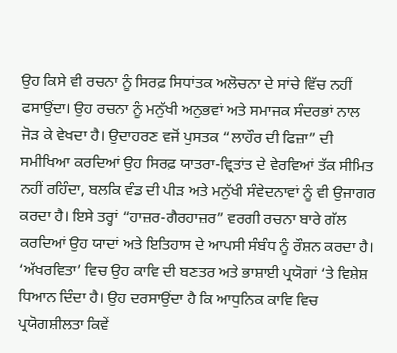ਉਹ ਕਿਸੇ ਵੀ ਰਚਨਾ ਨੂੰ ਸਿਰਫ਼ ਸਿਧਾਂਤਕ ਅਲੋਚਨਾ ਦੇ ਸਾਂਚੇ ਵਿੱਚ ਨਹੀਂ ਫਸਾਉਂਦਾ। ਉਹ ਰਚਨਾ ਨੂੰ ਮਨੁੱਖੀ ਅਨੁਭਵਾਂ ਅਤੇ ਸਮਾਜਕ ਸੰਦਰਭਾਂ ਨਾਲ ਜੋੜ ਕੇ ਵੇਖਦਾ ਹੈ। ਉਦਾਹਰਣ ਵਜੋਂ ਪੁਸਤਕ “ਲਾਹੌਰ ਦੀ ਫਿਜ਼ਾ” ਦੀ ਸਮੀਖਿਆ ਕਰਦਿਆਂ ਉਹ ਸਿਰਫ਼ ਯਾਤਰਾ-ਵ੍ਰਿਤਾਂਤ ਦੇ ਵੇਰਵਿਆਂ ਤੱਕ ਸੀਮਿਤ ਨਹੀਂ ਰਹਿੰਦਾ, ਬਲਕਿ ਵੰਡ ਦੀ ਪੀੜ ਅਤੇ ਮਨੁੱਖੀ ਸੰਵੇਦਨਾਵਾਂ ਨੂੰ ਵੀ ਉਜਾਗਰ ਕਰਦਾ ਹੈ। ਇਸੇ ਤਰ੍ਹਾਂ “ਹਾਜ਼ਰ-ਗੈਰਹਾਜ਼ਰ” ਵਰਗੀ ਰਚਨਾ ਬਾਰੇ ਗੱਲ ਕਰਦਿਆਂ ਉਹ ਯਾਦਾਂ ਅਤੇ ਇਤਿਹਾਸ ਦੇ ਆਪਸੀ ਸੰਬੰਧ ਨੂੰ ਰੌਸ਼ਨ ਕਰਦਾ ਹੈ। ‘ਅੱਖਰਵਿਤਾ’ ਵਿਚ ਉਹ ਕਾਵਿ ਦੀ ਬਣਤਰ ਅਤੇ ਭਾਸ਼ਾਈ ਪ੍ਰਯੋਗਾਂ ‘ਤੇ ਵਿਸ਼ੇਸ਼ ਧਿਆਨ ਦਿੰਦਾ ਹੈ। ਉਹ ਦਰਸਾਉਂਦਾ ਹੈ ਕਿ ਆਧੁਨਿਕ ਕਾਵਿ ਵਿਚ ਪ੍ਰਯੋਗਸ਼ੀਲਤਾ ਕਿਵੇਂ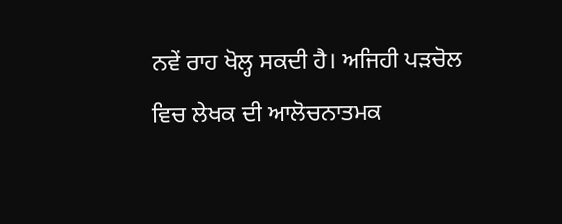ਨਵੇਂ ਰਾਹ ਖੋਲ੍ਹ ਸਕਦੀ ਹੈ। ਅਜਿਹੀ ਪੜਚੋਲ ਵਿਚ ਲੇਖਕ ਦੀ ਆਲੋਚਨਾਤਮਕ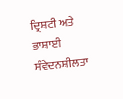ਦ੍ਰਿਸ਼ਟੀ ਅਤੇ ਭਾਸ਼ਾਈ ਸੰਵੇਦਨਸ਼ੀਲਤਾ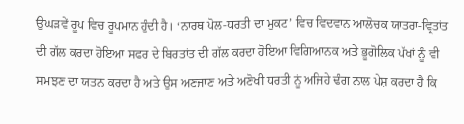ਉਘੜਵੇਂ ਰੂਪ ਵਿਚ ਰੂਪਮਾਨ ਹੁੰਦੀ ਹੈ। ‘ਨਾਰਥ ਪੋਲ-ਧਰਤੀ ਦਾ ਮੁਕਟ’ ਵਿਚ ਵਿਦਵਾਨ ਆਲੋਚਕ ਯਾਤਰਾ-ਵ੍ਰਿਤਾਂਤ ਦੀ ਗੱਲ ਕਰਦਾ ਹੋਇਆ ਸਫਰ ਦੇ ਬਿਰਤਾਂਤ ਦੀ ਗੱਲ ਕਰਦਾ ਹੋਇਆ ਵਿਗਿਆਨਕ ਅਤੇ ਭੂਗੋਲਿਕ ਪੱਖਾਂ ਨੂੰ ਵੀ ਸਮਝਣ ਦਾ ਯਤਨ ਕਰਦਾ ਹੈ ਅਤੇ ਉਸ ਅਣਜਾਣ ਅਤੇ ਅਣੋਖੀ ਧਰਤੀ ਨੂਂ ਅਜਿਹੇ ਢੰਗ ਨਾਲ ਪੇਸ਼ ਕਰਦਾ ਹੈ ਕਿ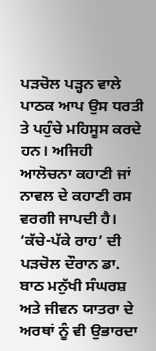ਪੜਚੋਲ ਪੜ੍ਹਨ ਵਾਲੇ ਪਾਠਕ ਆਪ ਉਸ ਧਰਤੀ ਤੇ ਪਹੁੰਚੇ ਮਹਿਸੂਸ ਕਰਦੇ ਹਨ। ਅਜਿਹੀ ਆਲੋਚਨਾ ਕਹਾਣੀ ਜਾਂ ਨਾਵਲ ਦੇ ਕਹਾਣੀ ਰਸ ਵਰਗੀ ਜਾਪਦੀ ਹੈ। ‘ਕੱਚੇ-ਪੱਕੇ ਰਾਹ’ ਦੀ ਪੜਚੋਲ ਦੌਰਾਨ ਡਾ. ਬਾਠ ਮਨੁੱਖੀ ਸੰਘਰਸ਼ ਅਤੇ ਜੀਵਨ ਯਾਤਰਾ ਦੇ ਅਰਥਾਂ ਨੂੰ ਵੀ ਉਭਾਰਦਾ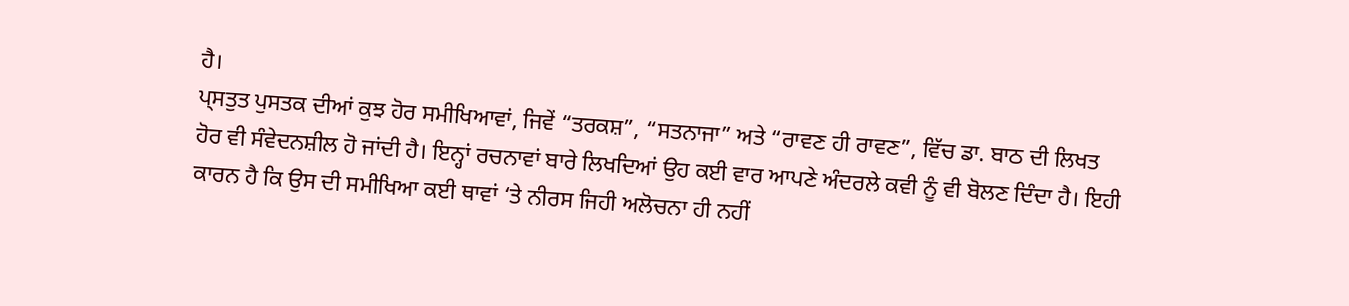ਹੈ।
ਪ੍ਸਤੁਤ ਪੁਸਤਕ ਦੀਆਂ ਕੁਝ ਹੋਰ ਸਮੀਖਿਆਵਾਂ, ਜਿਵੇਂ “ਤਰਕਸ਼”, “ਸਤਨਾਜਾ” ਅਤੇ “ਰਾਵਣ ਹੀ ਰਾਵਣ”, ਵਿੱਚ ਡਾ. ਬਾਠ ਦੀ ਲਿਖਤ ਹੋਰ ਵੀ ਸੰਵੇਦਨਸ਼ੀਲ ਹੋ ਜਾਂਦੀ ਹੈ। ਇਨ੍ਹਾਂ ਰਚਨਾਵਾਂ ਬਾਰੇ ਲਿਖਦਿਆਂ ਉਹ ਕਈ ਵਾਰ ਆਪਣੇ ਅੰਦਰਲੇ ਕਵੀ ਨੂੰ ਵੀ ਬੋਲਣ ਦਿੰਦਾ ਹੈ। ਇਹੀ ਕਾਰਨ ਹੈ ਕਿ ਉਸ ਦੀ ਸਮੀਖਿਆ ਕਈ ਥਾਵਾਂ ‘ਤੇ ਨੀਰਸ ਜਿਹੀ ਅਲੋਚਨਾ ਹੀ ਨਹੀਂ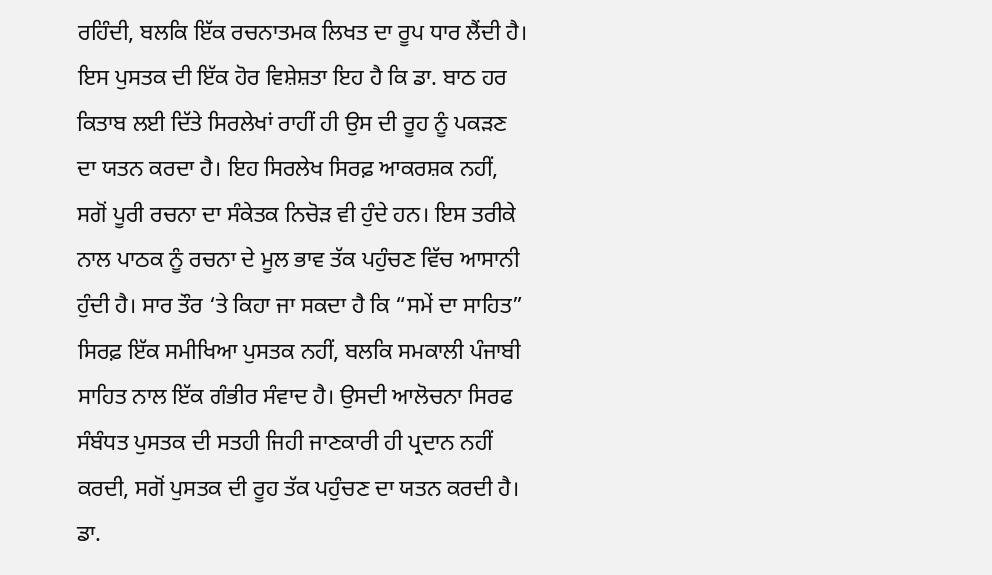ਰਹਿੰਦੀ, ਬਲਕਿ ਇੱਕ ਰਚਨਾਤਮਕ ਲਿਖਤ ਦਾ ਰੂਪ ਧਾਰ ਲੈਂਦੀ ਹੈ। ਇਸ ਪੁਸਤਕ ਦੀ ਇੱਕ ਹੋਰ ਵਿਸ਼ੇਸ਼ਤਾ ਇਹ ਹੈ ਕਿ ਡਾ. ਬਾਠ ਹਰ ਕਿਤਾਬ ਲਈ ਦਿੱਤੇ ਸਿਰਲੇਖਾਂ ਰਾਹੀਂ ਹੀ ਉਸ ਦੀ ਰੂਹ ਨੂੰ ਪਕੜਣ ਦਾ ਯਤਨ ਕਰਦਾ ਹੈ। ਇਹ ਸਿਰਲੇਖ ਸਿਰਫ਼ ਆਕਰਸ਼ਕ ਨਹੀਂ, ਸਗੋਂ ਪੂਰੀ ਰਚਨਾ ਦਾ ਸੰਕੇਤਕ ਨਿਚੋੜ ਵੀ ਹੁੰਦੇ ਹਨ। ਇਸ ਤਰੀਕੇ ਨਾਲ ਪਾਠਕ ਨੂੰ ਰਚਨਾ ਦੇ ਮੂਲ ਭਾਵ ਤੱਕ ਪਹੁੰਚਣ ਵਿੱਚ ਆਸਾਨੀ ਹੁੰਦੀ ਹੈ। ਸਾਰ ਤੌਰ ‘ਤੇ ਕਿਹਾ ਜਾ ਸਕਦਾ ਹੈ ਕਿ “ਸਮੇਂ ਦਾ ਸਾਹਿਤ” ਸਿਰਫ਼ ਇੱਕ ਸਮੀਖਿਆ ਪੁਸਤਕ ਨਹੀਂ, ਬਲਕਿ ਸਮਕਾਲੀ ਪੰਜਾਬੀ ਸਾਹਿਤ ਨਾਲ ਇੱਕ ਗੰਭੀਰ ਸੰਵਾਦ ਹੈ। ਉਸਦੀ ਆਲੋਚਨਾ ਸਿਰਫ ਸੰਬੰਧਤ ਪੁਸਤਕ ਦੀ ਸਤਹੀ ਜਿਹੀ ਜਾਣਕਾਰੀ ਹੀ ਪ੍ਰਦਾਨ ਨਹੀਂ ਕਰਦੀ, ਸਗੋਂ ਪੁਸਤਕ ਦੀ ਰੂਹ ਤੱਕ ਪਹੁੰਚਣ ਦਾ ਯਤਨ ਕਰਦੀ ਹੈ। ਡਾ.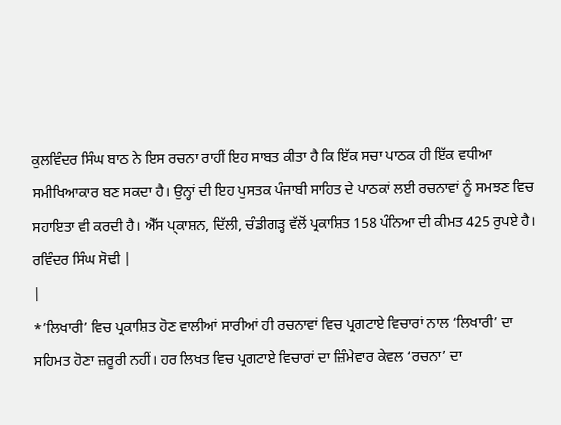ਕੁਲਵਿੰਦਰ ਸਿੰਘ ਬਾਠ ਨੇ ਇਸ ਰਚਨਾ ਰਾਹੀਂ ਇਹ ਸਾਬਤ ਕੀਤਾ ਹੈ ਕਿ ਇੱਕ ਸਚਾ ਪਾਠਕ ਹੀ ਇੱਕ ਵਧੀਆ ਸਮੀਖਿਆਕਾਰ ਬਣ ਸਕਦਾ ਹੈ। ਉਨ੍ਹਾਂ ਦੀ ਇਹ ਪੁਸਤਕ ਪੰਜਾਬੀ ਸਾਹਿਤ ਦੇ ਪਾਠਕਾਂ ਲਈ ਰਚਨਾਵਾਂ ਨੂੰ ਸਮਝਣ ਵਿਚ ਸਹਾਇਤਾ ਵੀ ਕਰਦੀ ਹੈ। ਐੱਸ ਪ੍ਕਾਸ਼ਨ, ਦਿੱਲੀ, ਚੰਡੀਗੜ੍ਹ ਵੱਲੋਂ ਪ੍ਰਕਾਸ਼ਿਤ 158 ਪੰਨਿਆ ਦੀ ਕੀਮਤ 425 ਰੁਪਏ ਹੈ।
ਰਵਿੰਦਰ ਸਿੰਘ ਸੋਢੀ |
|
*’ਲਿਖਾਰੀ’ ਵਿਚ ਪ੍ਰਕਾਸ਼ਿਤ ਹੋਣ ਵਾਲੀਆਂ ਸਾਰੀਆਂ ਹੀ ਰਚਨਾਵਾਂ ਵਿਚ ਪ੍ਰਗਟਾਏ ਵਿਚਾਰਾਂ ਨਾਲ ‘ਲਿਖਾਰੀ’ ਦਾ ਸਹਿਮਤ ਹੋਣਾ ਜ਼ਰੂਰੀ ਨਹੀਂ। ਹਰ ਲਿਖਤ ਵਿਚ ਪ੍ਰਗਟਾਏ ਵਿਚਾਰਾਂ ਦਾ ਜ਼ਿੰਮੇਵਾਰ ਕੇਵਲ ‘ਰਚਨਾ’ ਦਾ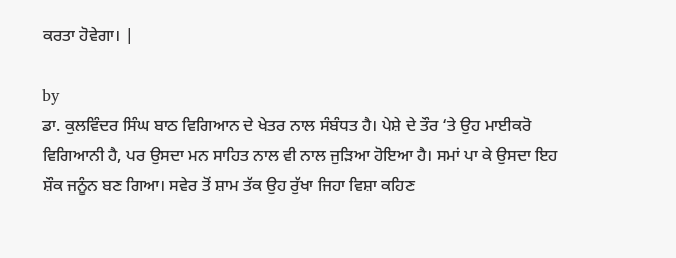ਕਰਤਾ ਹੋਵੇਗਾ। |

by
ਡਾ. ਕੁਲਵਿੰਦਰ ਸਿੰਘ ਬਾਠ ਵਿਗਿਆਨ ਦੇ ਖੇਤਰ ਨਾਲ ਸੰਬੰਧਤ ਹੈ। ਪੇਸ਼ੇ ਦੇ ਤੌਰ ‘ਤੇ ਉਹ ਮਾਈਕਰੋ ਵਿਗਿਆਨੀ ਹੈ, ਪਰ ਉਸਦਾ ਮਨ ਸਾਹਿਤ ਨਾਲ ਵੀ ਨਾਲ ਜੁੜਿਆ ਹੋਇਆ ਹੈ। ਸਮਾਂ ਪਾ ਕੇ ਉਸਦਾ ਇਹ ਸ਼ੌਕ ਜਨੂੰਨ ਬਣ ਗਿਆ। ਸਵੇਰ ਤੋਂ ਸ਼ਾਮ ਤੱਕ ਉਹ ਰੁੱਖਾ ਜਿਹਾ ਵਿਸ਼ਾ ਕਹਿਣ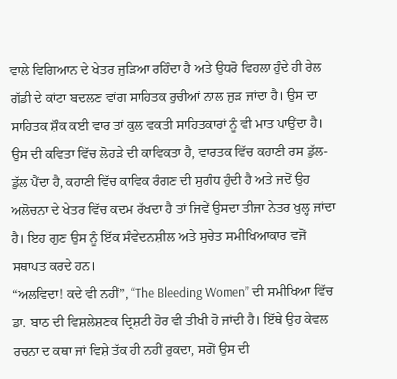ਵਾਲੇ ਵਿਗਿਆਨ ਦੇ ਖੇਤਰ ਜੁੜਿਆ ਰਹਿੰਦਾ ਹੈ ਅਤੇ ਉਧਰੋ ਵਿਹਲਾ ਹੁੰਦੇ ਹੀ ਰੇਲ ਗੱਡੀ ਦੇ ਕਾਂਟਾ ਬਦਲਣ ਵਾਂਗ ਸਾਹਿਤਕ ਰੁਚੀਆਂ ਨਾਲ ਜੁੜ ਜਾਂਦਾ ਹੈ। ਉਸ ਦਾ ਸਾਹਿਤਕ ਸ਼ੌਕ ਕਈ ਵਾਰ ਤਾਂ ਕੁਲ ਵਕਤੀ ਸਾਹਿਤਕਾਰਾਂ ਨੂੰ ਵੀ ਮਾਤ ਪਾਉਂਦਾ ਹੈ। ਉਸ ਦੀ ਕਵਿਤਾ ਵਿੱਚ ਲੋਹੜੇ ਦੀ ਕਾਵਿਕਤਾ ਹੈ, ਵਾਰਤਕ ਵਿੱਚ ਕਹਾਣੀ ਰਸ ਡੁੱਲ-ਡੁੱਲ ਪੈਂਦਾ ਹੈ, ਕਹਾਣੀ ਵਿੱਚ ਕਾਵਿਕ ਰੰਗਣ ਦੀ ਸੁਗੰਧ ਹੁੰਦੀ ਹੈ ਅਤੇ ਜਦੋਂ ਉਹ ਅਲੋਚਨਾ ਦੇ ਖੇਤਰ ਵਿੱਚ ਕਦਮ ਰੱਖਦਾ ਹੈ ਤਾਂ ਜਿਵੇਂ ਉਸਦਾ ਤੀਜਾ ਨੇਤਰ ਖੁਲ੍ਹ ਜਾਂਦਾ ਹੈ। ਇਹ ਗੁਣ ਉਸ ਨੂੰ ਇੱਕ ਸੰਵੇਦਨਸ਼ੀਲ ਅਤੇ ਸੁਚੇਤ ਸਮੀਖਿਆਕਾਰ ਵਜੋਂ ਸਥਾਪਤ ਕਰਦੇ ਹਨ।
“ਅਲਵਿਦਾ! ਕਦੇ ਵੀ ਨਹੀਂ”, “The Bleeding Women” ਦੀ ਸਮੀਖਿਆ ਵਿੱਚ ਡਾ. ਬਾਠ ਦੀ ਵਿਸ਼ਲੇਸ਼ਣਕ ਦ੍ਰਿਸ਼ਟੀ ਹੋਰ ਵੀ ਤੀਖੀ ਹੋ ਜਾਂਦੀ ਹੈ। ਇੱਥੇ ਉਹ ਕੇਵਲ ਰਚਨਾ ਦ ਕਥਾ ਜਾਂ ਵਿਸ਼ੇ ਤੱਕ ਹੀ ਨਹੀਂ ਰੁਕਦਾ, ਸਗੋਂ ਉਸ ਦੀ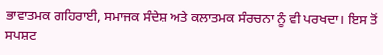ਭਾਵਾਤਮਕ ਗਹਿਰਾਈ, ਸਮਾਜਕ ਸੰਦੇਸ਼ ਅਤੇ ਕਲਾਤਮਕ ਸੰਰਚਨਾ ਨੂੰ ਵੀ ਪਰਖਦਾ। ਇਸ ਤੋਂ ਸਪਸ਼ਟ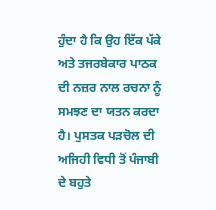ਹੁੰਦਾ ਹੈ ਕਿ ਉਹ ਇੱਕ ਪੱਕੇ ਅਤੇ ਤਜਰਬੇਕਾਰ ਪਾਠਕ ਦੀ ਨਜ਼ਰ ਨਾਲ ਰਚਨਾ ਨੂੰ ਸਮਝਣ ਦਾ ਯਤਨ ਕਰਦਾ ਹੈ। ਪੁਸਤਕ ਪੜਚੋਲ ਦੀ ਅਜਿਹੀ ਵਿਧੀ ਤੋਂ ਪੰਜਾਬੀ ਦੇ ਬਹੁਤੇ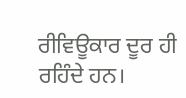ਰੀਵਿਊਕਾਰ ਦੂਰ ਹੀ ਰਹਿੰਦੇ ਹਨ।